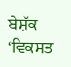ਬੇਸ਼ੱਕ ‘ਵਿਕਸਤ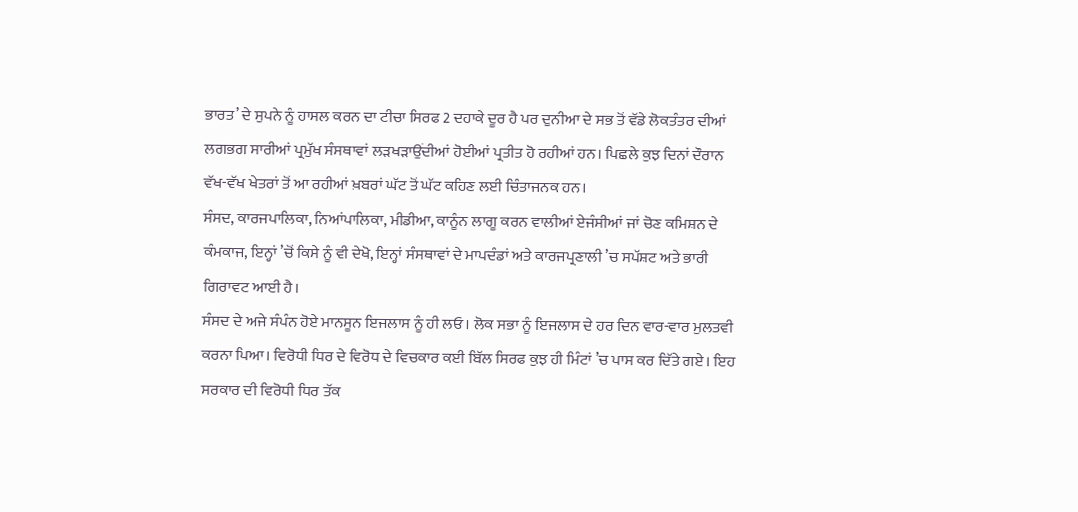ਭਾਰਤ’ ਦੇ ਸੁਪਨੇ ਨੂੰ ਹਾਸਲ ਕਰਨ ਦਾ ਟੀਚਾ ਸਿਰਫ 2 ਦਹਾਕੇ ਦੂਰ ਹੈ ਪਰ ਦੁਨੀਆ ਦੇ ਸਭ ਤੋਂ ਵੱਡੇ ਲੋਕਤੰਤਰ ਦੀਆਂ ਲਗਭਗ ਸਾਰੀਆਂ ਪ੍ਰਮੁੱਖ ਸੰਸਥਾਵਾਂ ਲੜਖੜਾਉਂਦੀਆਂ ਹੋਈਆਂ ਪ੍ਰਤੀਤ ਹੋ ਰਹੀਆਂ ਹਨ। ਪਿਛਲੇ ਕੁਝ ਦਿਨਾਂ ਦੌਰਾਨ ਵੱਖ-ਵੱਖ ਖੇਤਰਾਂ ਤੋਂ ਆ ਰਹੀਆਂ ਖ਼ਬਰਾਂ ਘੱਟ ਤੋਂ ਘੱਟ ਕਹਿਣ ਲਈ ਚਿੰਤਾਜਨਕ ਹਨ।
ਸੰਸਦ, ਕਾਰਜਪਾਲਿਕਾ, ਨਿਆਂਪਾਲਿਕਾ, ਮੀਡੀਆ, ਕਾਨੂੰਨ ਲਾਗੂ ਕਰਨ ਵਾਲੀਆਂ ਏਜੰਸੀਆਂ ਜਾਂ ਚੋਣ ਕਮਿਸ਼ਨ ਦੇ ਕੰਮਕਾਜ, ਇਨ੍ਹਾਂ ’ਚੋਂ ਕਿਸੇ ਨੂੰ ਵੀ ਦੇਖੋ, ਇਨ੍ਹਾਂ ਸੰਸਥਾਵਾਂ ਦੇ ਮਾਪਦੰਡਾਂ ਅਤੇ ਕਾਰਜਪ੍ਰਣਾਲੀ ’ਚ ਸਪੱਸ਼ਟ ਅਤੇ ਭਾਰੀ ਗਿਰਾਵਟ ਆਈ ਹੈ।
ਸੰਸਦ ਦੇ ਅਜੇ ਸੰਪੰਨ ਹੋਏ ਮਾਨਸੂਨ ਇਜਲਾਸ ਨੂੰ ਹੀ ਲਓ। ਲੋਕ ਸਭਾ ਨੂੰ ਇਜਲਾਸ ਦੇ ਹਰ ਦਿਨ ਵਾਰ-ਵਾਰ ਮੁਲਤਵੀ ਕਰਨਾ ਪਿਆ। ਵਿਰੋਧੀ ਧਿਰ ਦੇ ਵਿਰੋਧ ਦੇ ਵਿਚਕਾਰ ਕਈ ਬਿੱਲ ਸਿਰਫ ਕੁਝ ਹੀ ਮਿੰਟਾਂ ’ਚ ਪਾਸ ਕਰ ਦਿੱਤੇ ਗਏ। ਇਹ ਸਰਕਾਰ ਦੀ ਵਿਰੋਧੀ ਧਿਰ ਤੱਕ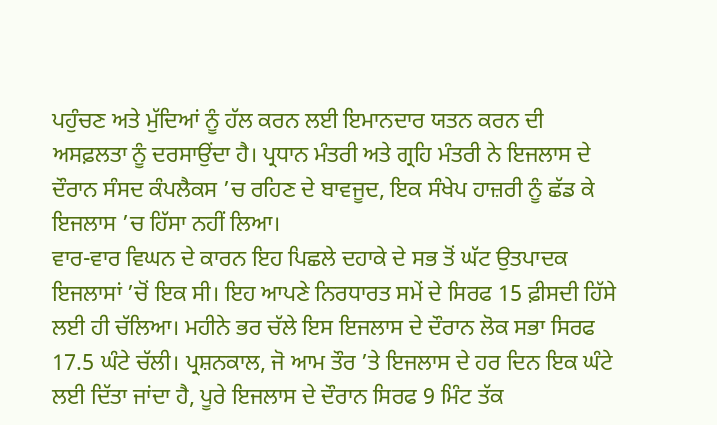ਪਹੁੰਚਣ ਅਤੇ ਮੁੱਦਿਆਂ ਨੂੰ ਹੱਲ ਕਰਨ ਲਈ ਇਮਾਨਦਾਰ ਯਤਨ ਕਰਨ ਦੀ ਅਸਫ਼ਲਤਾ ਨੂੰ ਦਰਸਾਉਂਦਾ ਹੈ। ਪ੍ਰਧਾਨ ਮੰਤਰੀ ਅਤੇ ਗ੍ਰਹਿ ਮੰਤਰੀ ਨੇ ਇਜਲਾਸ ਦੇ ਦੌਰਾਨ ਸੰਸਦ ਕੰਪਲੈਕਸ ’ਚ ਰਹਿਣ ਦੇ ਬਾਵਜੂਦ, ਇਕ ਸੰਖੇਪ ਹਾਜ਼ਰੀ ਨੂੰ ਛੱਡ ਕੇ ਇਜਲਾਸ ’ਚ ਹਿੱਸਾ ਨਹੀਂ ਲਿਆ।
ਵਾਰ-ਵਾਰ ਵਿਘਨ ਦੇ ਕਾਰਨ ਇਹ ਪਿਛਲੇ ਦਹਾਕੇ ਦੇ ਸਭ ਤੋਂ ਘੱਟ ਉਤਪਾਦਕ ਇਜਲਾਸਾਂ ’ਚੋਂ ਇਕ ਸੀ। ਇਹ ਆਪਣੇ ਨਿਰਧਾਰਤ ਸਮੇਂ ਦੇ ਸਿਰਫ 15 ਫ਼ੀਸਦੀ ਹਿੱਸੇ ਲਈ ਹੀ ਚੱਲਿਆ। ਮਹੀਨੇ ਭਰ ਚੱਲੇ ਇਸ ਇਜਲਾਸ ਦੇ ਦੌਰਾਨ ਲੋਕ ਸਭਾ ਸਿਰਫ 17.5 ਘੰਟੇ ਚੱਲੀ। ਪ੍ਰਸ਼ਨਕਾਲ, ਜੋ ਆਮ ਤੌਰ ’ਤੇ ਇਜਲਾਸ ਦੇ ਹਰ ਦਿਨ ਇਕ ਘੰਟੇ ਲਈ ਦਿੱਤਾ ਜਾਂਦਾ ਹੈ, ਪੂਰੇ ਇਜਲਾਸ ਦੇ ਦੌਰਾਨ ਸਿਰਫ 9 ਮਿੰਟ ਤੱਕ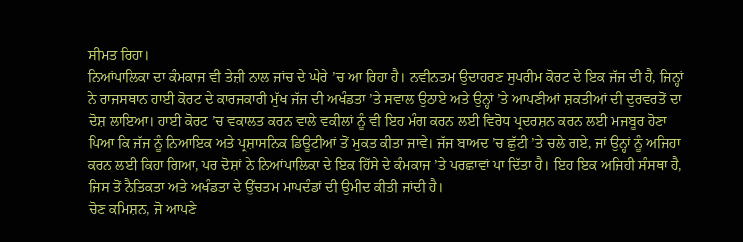ਸੀਮਤ ਰਿਹਾ।
ਨਿਆਂਪਾਲਿਕਾ ਦਾ ਕੰਮਕਾਜ ਵੀ ਤੇਜ਼ੀ ਨਾਲ ਜਾਂਚ ਦੇ ਘੇਰੇ ’ਚ ਆ ਰਿਹਾ ਹੈ। ਨਵੀਨਤਮ ਉਦਾਹਰਣ ਸੁਪਰੀਮ ਕੋਰਟ ਦੇ ਇਕ ਜੱਜ ਦੀ ਹੈ, ਜਿਨ੍ਹਾਂ ਨੇ ਰਾਜਸਥਾਨ ਹਾਈ ਕੋਰਟ ਦੇ ਕਾਰਜਕਾਰੀ ਮੁੱਖ ਜੱਜ ਦੀ ਅਖੰਡਤਾ ’ਤੇ ਸਵਾਲ ਉਠਾਏ ਅਤੇ ਉਨ੍ਹਾਂ ’ਤੇ ਆਪਣੀਆਂ ਸ਼ਕਤੀਆਂ ਦੀ ਦੁਰਵਰਤੋਂ ਦਾ ਦੋਸ਼ ਲਾਇਆ। ਹਾਈ ਕੋਰਟ ’ਚ ਵਕਾਲਤ ਕਰਨ ਵਾਲੇ ਵਕੀਲਾਂ ਨੂੰ ਵੀ ਇਹ ਮੰਗ ਕਰਨ ਲਈ ਵਿਰੋਧ ਪ੍ਰਦਰਸ਼ਨ ਕਰਨ ਲਈ ਮਜਬੂਰ ਹੋਣਾ ਪਿਆ ਕਿ ਜੱਜ ਨੂੰ ਨਿਆਇਕ ਅਤੇ ਪ੍ਰਸ਼ਾਸਨਿਕ ਡਿਊਟੀਆਂ ਤੋਂ ਮੁਕਤ ਕੀਤਾ ਜਾਵੇ। ਜੱਜ ਬਾਅਦ ’ਚ ਛੁੱਟੀ ’ਤੇ ਚਲੇ ਗਏ, ਜਾਂ ਉਨ੍ਹਾਂ ਨੂੰ ਅਜਿਹਾ ਕਰਨ ਲਈ ਕਿਹਾ ਗਿਆ, ਪਰ ਦੋਸ਼ਾਂ ਨੇ ਨਿਆਂਪਾਲਿਕਾ ਦੇ ਇਕ ਹਿੱਸੇ ਦੇ ਕੰਮਕਾਜ ’ਤੇ ਪਰਛਾਵਾਂ ਪਾ ਦਿੱਤਾ ਹੈ। ਇਹ ਇਕ ਅਜਿਹੀ ਸੰਸਥਾ ਹੈ, ਜਿਸ ਤੋਂ ਨੈਤਿਕਤਾ ਅਤੇ ਅਖੰਡਤਾ ਦੇ ਉੱਚਤਮ ਮਾਪਦੰਡਾਂ ਦੀ ਉਮੀਦ ਕੀਤੀ ਜਾਂਦੀ ਹੈ।
ਚੋਣ ਕਮਿਸ਼ਨ, ਜੋ ਆਪਣੇ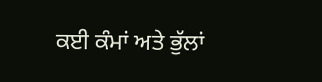ਕਈ ਕੰਮਾਂ ਅਤੇ ਭੁੱਲਾਂ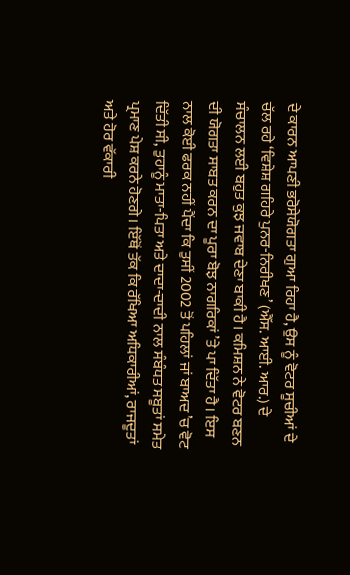ਦੇ ਕਾਰਨ ਆਪਣੀ ਭਰੋਸੇਯੋਗਤਾ ਗੁਆ ਰਿਹਾ ਹੈ, ਉਸ ਨੂੰ ਵੋਟਰ ਸੂਚੀਆਂ ਦੇ ਚੱਲ ਰਹੇ ‘ਵਿਸ਼ੇਸ਼ ਗਹਿਰੇ ਪੁਨਰ-ਨਿਰੀਖਣ’ (ਐੱਸ. ਆਈ. ਆਰ.) ਦੇ ਸੰਚਾਲਨ ਲਈ ਬਹੁਤ ਕੁਝ ਜਵਾਬ ਦੇਣਾ ਬਾਕੀ ਹੈ। ਕਮਿਸ਼ਨ ਨੇ ਵੋਟਰ ਬਣਨ ਦੀ ਯੋਗਤਾ ਸਾਬਤ ਕਰਨ ਦਾ ਪੂਰਾ ਬੋਝ ਨਾਗਰਿਕਾਂ ’ਤੇ ਪਾ ਦਿੱਤਾ ਹੈ। ਇਸ ਨਾਲ ਕੋਈ ਫਰਕ ਨਹੀਂ ਪੈਂਦਾ ਕਿ ਤੁਸੀਂ 2002 ਤੋਂ ਪਹਿਲਾਂ ਜਾਂ ਬਾਅਦ ’ਚ ਵੋਟ ਦਿੱਤੀ ਸੀ, ਤੁਹਾਨੂੰ ਮਾਤਾ-ਪਿਤਾ ਅਤੇ ਦਾਦਾ-ਦਾਦੀ ਨਾਲ ਸੰਬੰਧਤ ਸਬੂਤਾਂ ਸਮੇਤ ਪ੍ਰਮਾਣ ਪੇਸ਼ ਕਰਨੇ ਹੋਣਗੇ। ਇੱਥੋਂ ਤੱਕ ਕਿ ਰੱਖਿਆ ਅਧਿਕਾਰੀਆਂ, ਰਾਜਦੂਤਾਂ ਅਤੇ ਹੋਰ ਵੱਕਾਰੀ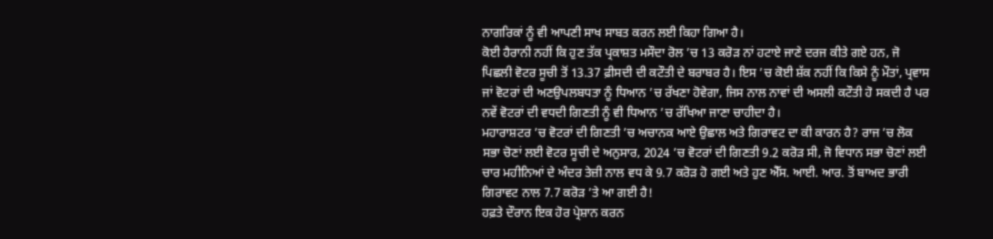ਨਾਗਰਿਕਾਂ ਨੂੰ ਵੀ ਆਪਣੀ ਸਾਖ ਸਾਬਤ ਕਰਨ ਲਈ ਕਿਹਾ ਗਿਆ ਹੈ।
ਕੋਈ ਹੈਰਾਨੀ ਨਹੀਂ ਕਿ ਹੁਣ ਤੱਕ ਪ੍ਰਕਾਸ਼ਤ ਮਸੌਦਾ ਰੋਲ ’ਚ 13 ਕਰੋੜ ਨਾਂ ਹਟਾਏ ਜਾਣੇ ਦਰਜ ਕੀਤੇ ਗਏ ਹਨ, ਜੋ ਪਿਛਲੀ ਵੋਟਰ ਸੂਚੀ ਤੋਂ 13.37 ਫ਼ੀਸਦੀ ਦੀ ਕਟੌਤੀ ਦੇ ਬਰਾਬਰ ਹੈ। ਇਸ ’ਚ ਕੋਈ ਸ਼ੱਕ ਨਹੀਂ ਕਿ ਕਿਸੇ ਨੂੰ ਮੌਤਾਂ, ਪ੍ਰਵਾਸ ਜਾਂ ਵੋਟਰਾਂ ਦੀ ਅਣਉਪਲਬਧਤਾ ਨੂੰ ਧਿਆਨ ’ਚ ਰੱਖਣਾ ਹੋਵੇਗਾ, ਜਿਸ ਨਾਲ ਨਾਵਾਂ ਦੀ ਅਸਲੀ ਕਟੌਤੀ ਹੋ ਸਕਦੀ ਹੈ ਪਰ ਨਵੇਂ ਵੋਟਰਾਂ ਦੀ ਵਧਦੀ ਗਿਣਤੀ ਨੂੰ ਵੀ ਧਿਆਨ ’ਚ ਰੱਖਿਆ ਜਾਣਾ ਚਾਹੀਦਾ ਹੈ।
ਮਹਾਰਾਸ਼ਟਰ ’ਚ ਵੋਟਰਾਂ ਦੀ ਗਿਣਤੀ ’ਚ ਅਚਾਨਕ ਆਏ ਉਛਾਲ ਅਤੇ ਗਿਰਾਵਟ ਦਾ ਕੀ ਕਾਰਨ ਹੈ? ਰਾਜ ’ਚ ਲੋਕ ਸਭਾ ਚੋਣਾਂ ਲਈ ਵੋਟਰ ਸੂਚੀ ਦੇ ਅਨੁਸਾਰ, 2024 ’ਚ ਵੋਟਰਾਂ ਦੀ ਗਿਣਤੀ 9.2 ਕਰੋੜ ਸੀ, ਜੋ ਵਿਧਾਨ ਸਭਾ ਚੋਣਾਂ ਲਈ ਚਾਰ ਮਹੀਨਿਆਂ ਦੇ ਅੰਦਰ ਤੇਜ਼ੀ ਨਾਲ ਵਧ ਕੇ 9.7 ਕਰੋੜ ਹੋ ਗਈ ਅਤੇ ਹੁਣ ਐੱਸ. ਆਈ. ਆਰ. ਤੋਂ ਬਾਅਦ ਭਾਰੀ ਗਿਰਾਵਟ ਨਾਲ 7.7 ਕਰੋੜ ’ਤੇ ਆ ਗਈ ਹੈ!
ਹਫ਼ਤੇ ਦੌਰਾਨ ਇਕ ਹੋਰ ਪ੍ਰੇਸ਼ਾਨ ਕਰਨ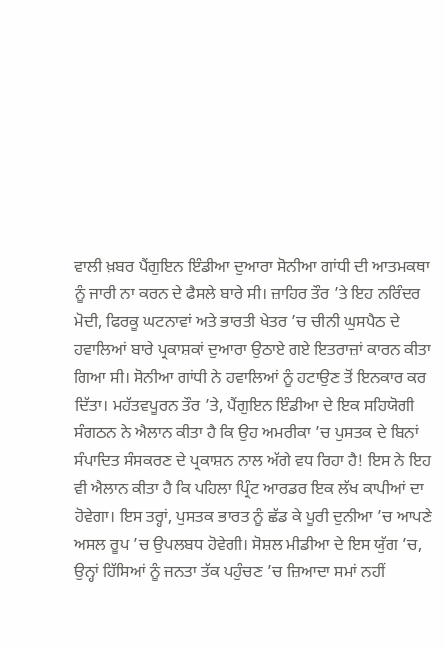ਵਾਲੀ ਖ਼ਬਰ ਪੈਂਗੁਇਨ ਇੰਡੀਆ ਦੁਆਰਾ ਸੋਨੀਆ ਗਾਂਧੀ ਦੀ ਆਤਮਕਥਾ ਨੂੰ ਜਾਰੀ ਨਾ ਕਰਨ ਦੇ ਫੈਸਲੇ ਬਾਰੇ ਸੀ। ਜ਼ਾਹਿਰ ਤੌਰ ’ਤੇ ਇਹ ਨਰਿੰਦਰ ਮੋਦੀ, ਫਿਰਕੂ ਘਟਨਾਵਾਂ ਅਤੇ ਭਾਰਤੀ ਖੇਤਰ ’ਚ ਚੀਨੀ ਘੁਸਪੈਠ ਦੇ ਹਵਾਲਿਆਂ ਬਾਰੇ ਪ੍ਰਕਾਸ਼ਕਾਂ ਦੁਆਰਾ ਉਠਾਏ ਗਏ ਇਤਰਾਜ਼ਾਂ ਕਾਰਨ ਕੀਤਾ ਗਿਆ ਸੀ। ਸੋਨੀਆ ਗਾਂਧੀ ਨੇ ਹਵਾਲਿਆਂ ਨੂੰ ਹਟਾਉਣ ਤੋਂ ਇਨਕਾਰ ਕਰ ਦਿੱਤਾ। ਮਹੱਤਵਪੂਰਨ ਤੌਰ ’ਤੇ, ਪੈਂਗੁਇਨ ਇੰਡੀਆ ਦੇ ਇਕ ਸਹਿਯੋਗੀ ਸੰਗਠਨ ਨੇ ਐਲਾਨ ਕੀਤਾ ਹੈ ਕਿ ਉਹ ਅਮਰੀਕਾ ’ਚ ਪੁਸਤਕ ਦੇ ਬਿਨਾਂ ਸੰਪਾਦਿਤ ਸੰਸਕਰਣ ਦੇ ਪ੍ਰਕਾਸ਼ਨ ਨਾਲ ਅੱਗੇ ਵਧ ਰਿਹਾ ਹੈ! ਇਸ ਨੇ ਇਹ ਵੀ ਐਲਾਨ ਕੀਤਾ ਹੈ ਕਿ ਪਹਿਲਾ ਪ੍ਰਿੰਟ ਆਰਡਰ ਇਕ ਲੱਖ ਕਾਪੀਆਂ ਦਾ ਹੋਵੇਗਾ। ਇਸ ਤਰ੍ਹਾਂ, ਪੁਸਤਕ ਭਾਰਤ ਨੂੰ ਛੱਡ ਕੇ ਪੂਰੀ ਦੁਨੀਆ ’ਚ ਆਪਣੇ ਅਸਲ ਰੂਪ ’ਚ ਉਪਲਬਧ ਹੋਵੇਗੀ। ਸੋਸ਼ਲ ਮੀਡੀਆ ਦੇ ਇਸ ਯੁੱਗ ’ਚ, ਉਨ੍ਹਾਂ ਹਿੱਸਿਆਂ ਨੂੰ ਜਨਤਾ ਤੱਕ ਪਹੁੰਚਣ ’ਚ ਜ਼ਿਆਦਾ ਸਮਾਂ ਨਹੀਂ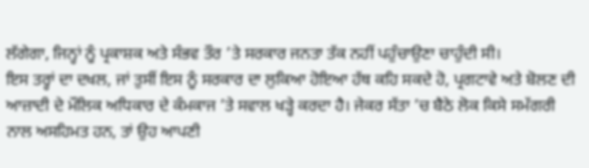ਲੱਗੇਗਾ, ਜਿਨ੍ਹਾਂ ਨੂੰ ਪ੍ਰਕਾਸ਼ਕ ਅਤੇ ਸੰਭਵ ਤੌਰ ’ਤੇ ਸਰਕਾਰ ਜਨਤਾ ਤੱਕ ਨਹੀਂ ਪਹੁੰਚਾਉਣਾ ਚਾਹੁੰਦੀ ਸੀ।
ਇਸ ਤਰ੍ਹਾਂ ਦਾ ਦਖਲ, ਜਾਂ ਤੁਸੀਂ ਇਸ ਨੂੰ ਸਰਕਾਰ ਦਾ ਲੁਕਿਆ ਹੋਇਆ ਹੱਥ ਕਹਿ ਸਕਦੇ ਹੋ, ਪ੍ਰਗਟਾਵੇ ਅਤੇ ਬੋਲਣ ਦੀ ਆਜ਼ਾਦੀ ਦੇ ਮੌਲਿਕ ਅਧਿਕਾਰ ਦੇ ਕੰਮਕਾਜ ’ਤੇ ਸਵਾਲ ਖੜ੍ਹੇ ਕਰਦਾ ਹੈ। ਜੇਕਰ ਸੱਤਾ ’ਚ ਬੈਠੇ ਲੋਕ ਕਿਸੇ ਸਮੱਗਰੀ ਨਾਲ ਅਸਹਿਮਤ ਹਨ, ਤਾਂ ਉਹ ਆਪਣੀ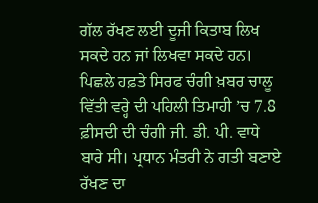ਗੱਲ ਰੱਖਣ ਲਈ ਦੂਜੀ ਕਿਤਾਬ ਲਿਖ ਸਕਦੇ ਹਨ ਜਾਂ ਲਿਖਵਾ ਸਕਦੇ ਹਨ।
ਪਿਛਲੇ ਹਫ਼ਤੇ ਸਿਰਫ ਚੰਗੀ ਖ਼ਬਰ ਚਾਲੂ ਵਿੱਤੀ ਵਰ੍ਹੇ ਦੀ ਪਹਿਲੀ ਤਿਮਾਹੀ ’ਚ 7.8 ਫ਼ੀਸਦੀ ਦੀ ਚੰਗੀ ਜੀ. ਡੀ. ਪੀ. ਵਾਧੇ ਬਾਰੇ ਸੀ। ਪ੍ਰਧਾਨ ਮੰਤਰੀ ਨੇ ਗਤੀ ਬਣਾਏ ਰੱਖਣ ਦਾ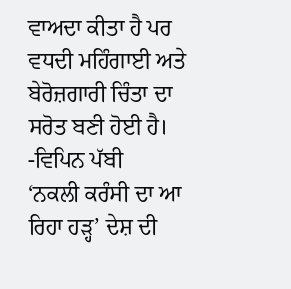ਵਾਅਦਾ ਕੀਤਾ ਹੈ ਪਰ ਵਧਦੀ ਮਹਿੰਗਾਈ ਅਤੇ ਬੇਰੋਜ਼ਗਾਰੀ ਚਿੰਤਾ ਦਾ ਸਰੋਤ ਬਣੀ ਹੋਈ ਹੈ।
-ਵਿਪਿਨ ਪੱਬੀ
‘ਨਕਲੀ ਕਰੰਸੀ ਦਾ ਆ ਰਿਹਾ ਹੜ੍ਹ’ ਦੇਸ਼ ਦੀ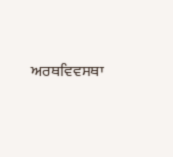ਅਰਥਵਿਵਸਥਾ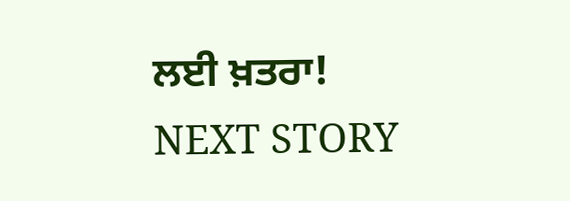ਲਈ ਖ਼ਤਰਾ!
NEXT STORY